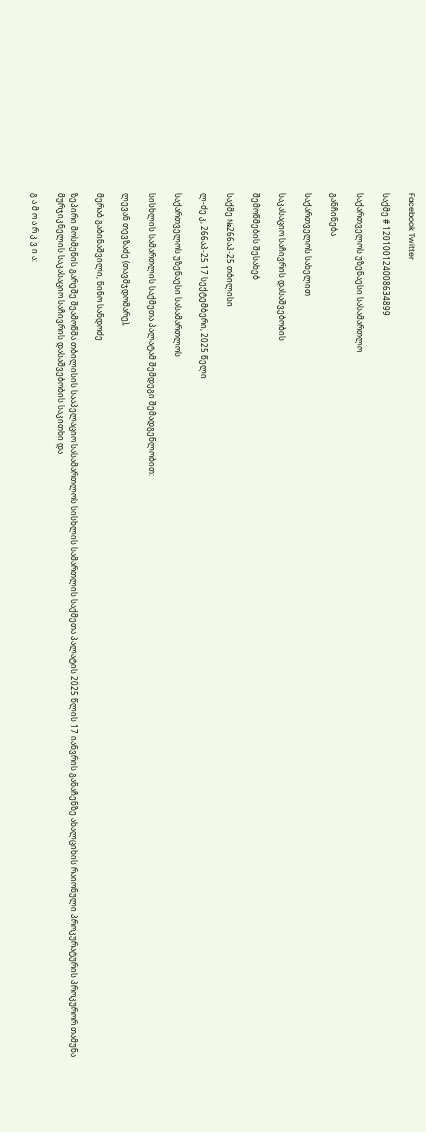Facebook Twitter

საქმე # 120100124008634899

საქართველოს უზენაესი სასამართლო

განჩინება

საქართველოს სახელით

საკასაციო საჩივრის დასაშვებობის

შემოწმების შესახებ

საქმე №266აპ-25 თბილისი

ლ-ძე კ, 266აპ-25 17 სექტემბერი, 2025 წელი

საქართველოს უზენაესი სასამართლოს

სისხლის სამართლის საქმეთა პალატამ შემდეგი შემადგენლობით:

ლევან თევზაძე (თავმჯდომარე),

მერაბ გაბინაშვილი, ნინო სანდოძე

ზეპირი მოსმენის გარეშე შეამოწმა თბილისის სააპელაციო სასამართლოს სისხლის სამართლის საქმეთა პალატის 2025 წლის 17 იანვრის განაჩენზე ახალციხის რაიონული პროკურატურის პროკურორ თამუნა მურჯიკნელის საკასაციო საჩივრის დასაშვებობის საკითხი და

გ ა მ ო ა რ კ ვ ი ა: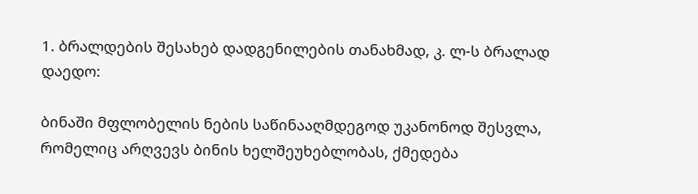1. ბრალდების შესახებ დადგენილების თანახმად, კ. ლ-ს ბრალად დაედო:

ბინაში მფლობელის ნების საწინააღმდეგოდ უკანონოდ შესვლა, რომელიც არღვევს ბინის ხელშეუხებლობას, ქმედება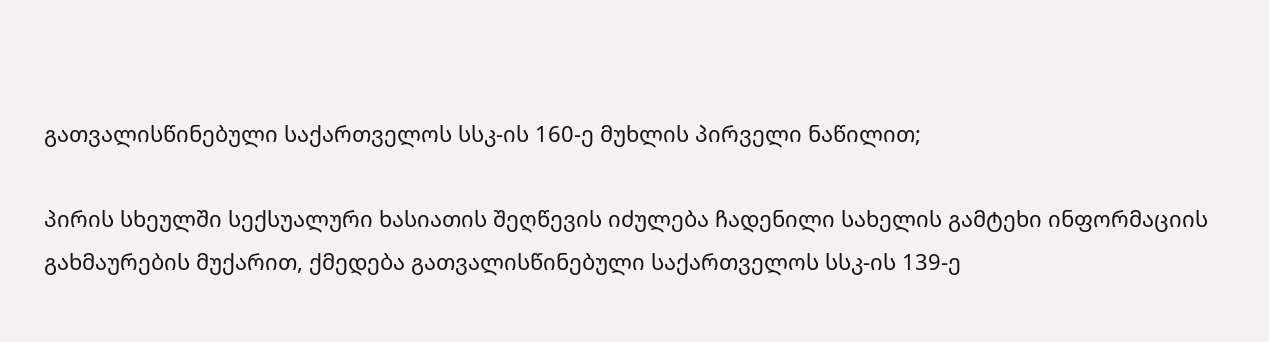გათვალისწინებული საქართველოს სსკ-ის 160-ე მუხლის პირველი ნაწილით;

პირის სხეულში სექსუალური ხასიათის შეღწევის იძულება ჩადენილი სახელის გამტეხი ინფორმაციის გახმაურების მუქარით, ქმედება გათვალისწინებული საქართველოს სსკ-ის 139-ე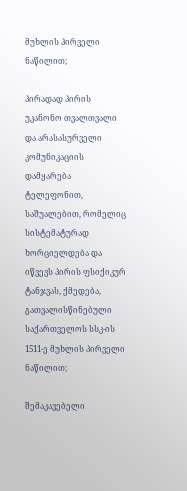მუხლის პირველი ნაწილით;

პირადად პირის უკანონო თვალთვალი და არასასურველი კომუნიკაციის დამყარება ტელეფონით, საშუალებით, რომელიც სისტემატურად ხორციელდება და იწვევს პირის ფსიქიკურ ტანჯვას, ქმედება, გათვალისწინებული საქართველოს სსკ-ის 1511-ე მუხლის პირველი ნაწილით;

შემაკავებელი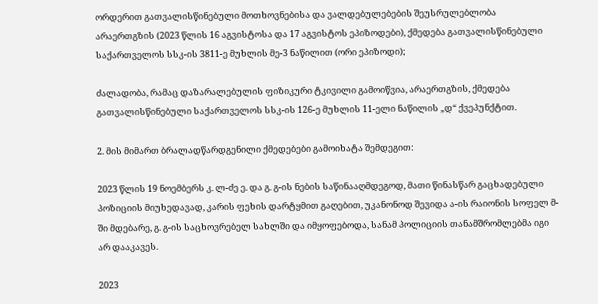ორდერით გათვალისწინებული მოთხოვნებისა და ვალდებულებების შეუსრულებლობა არაერთგზის (2023 წლის 16 აგვისტოსა და 17 აგვისტოს ეპიზოდები), ქმედება გათვალისწინებული საქართველოს სსკ-ის 3811-ე მუხლის მე-3 ნაწილით (ორი ეპიზოდი);

ძალადობა, რამაც დაზარალებულის ფიზიკური ტკივილი გამოიწვია, არაერთგზის, ქმედება გათვალისწინებული საქართველოს სსკ-ის 126-ე მუხლის 11-ელი ნაწილის „დ“ ქვეპუნქტით.

2. მის მიმართ ბრალადწარდგენილი ქმედებები გამოიხატა შემდეგით:

2023 წლის 19 ნოემბერს კ. ლ-ძე ე. და გ. გ-ის ნების საწინააღმდეგოდ, მათი წინასწარ გაცხადებული პოზიციის მიუხედავად, კარის ფეხის დარტყმით გაღებით, უკანონოდ შევიდა ა-ის რაიონის სოფელ მ-ში მდებარე, გ. გ-ის საცხოვრებელ სახლში და იმყოფებოდა, სანამ პოლიციის თანამშრომლებმა იგი არ დააკავეს.

2023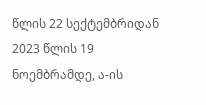წლის 22 სექტემბრიდან 2023 წლის 19 ნოემბრამდე, ა-ის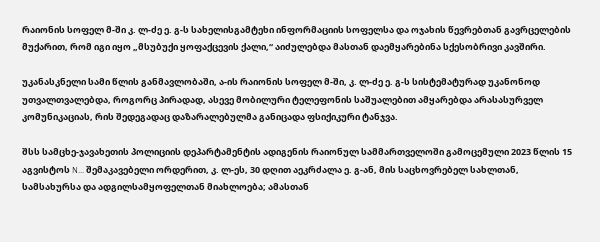რაიონის სოფელ მ-ში კ. ლ-ძე ე. გ-ს სახელისგამტეხი ინფორმაციის სოფელსა და ოჯახის წევრებთან გავრცელების მუქარით, რომ იგი იყო „მსუბუქი ყოფაქცევის ქალი,“ აიძულებდა მასთან დაემყარებინა სქესობრივი კავშირი.

უკანასკნელი სამი წლის განმავლობაში, ა-ის რაიონის სოფელ მ-ში, კ. ლ-ძე ე. გ-ს სისტემატურად უკანონოდ უთვალთვალებდა, როგორც პირადად, ასევე მობილური ტელეფონის საშუალებით ამყარებდა არასასურველ კომუნიკაციას, რის შედეგადაც დაზარალებულმა განიცადა ფსიქიკური ტანჯვა.

შსს სამცხე-ჯავახეთის პოლიციის დეპარტამენტის ადიგენის რაიონულ სამმართველოში გამოცემული 2023 წლის 15 აგვისტოს N... შემაკავებელი ორდერით, კ. ლ-ეს, 30 დღით აეკრძალა ე. გ-ან, მის საცხოვრებელ სახლთან, სამსახურსა და ადგილსამყოფელთან მიახლოება; ამასთან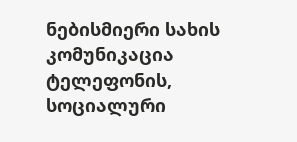ნებისმიერი სახის კომუნიკაცია ტელეფონის, სოციალური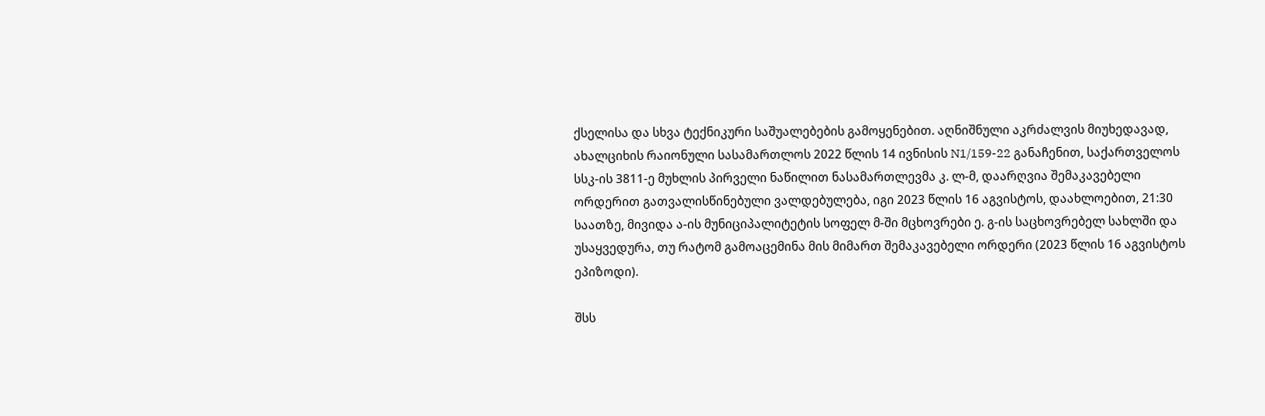ქსელისა და სხვა ტექნიკური საშუალებების გამოყენებით. აღნიშნული აკრძალვის მიუხედავად, ახალციხის რაიონული სასამართლოს 2022 წლის 14 ივნისის N1/159-22 განაჩენით, საქართველოს სსკ-ის 3811-ე მუხლის პირველი ნაწილით ნასამართლევმა კ. ლ-მ, დაარღვია შემაკავებელი ორდერით გათვალისწინებული ვალდებულება, იგი 2023 წლის 16 აგვისტოს, დაახლოებით, 21:30 საათზე, მივიდა ა-ის მუნიციპალიტეტის სოფელ მ-ში მცხოვრები ე. გ-ის საცხოვრებელ სახლში და უსაყვედურა, თუ რატომ გამოაცემინა მის მიმართ შემაკავებელი ორდერი (2023 წლის 16 აგვისტოს ეპიზოდი).

შსს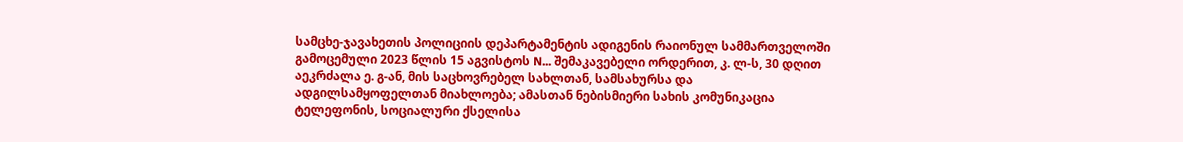სამცხე-ჯავახეთის პოლიციის დეპარტამენტის ადიგენის რაიონულ სამმართველოში გამოცემული 2023 წლის 15 აგვისტოს N... შემაკავებელი ორდერით, კ. ლ-ს, 30 დღით აეკრძალა ე. გ-ან, მის საცხოვრებელ სახლთან, სამსახურსა და ადგილსამყოფელთან მიახლოება; ამასთან ნებისმიერი სახის კომუნიკაცია ტელეფონის, სოციალური ქსელისა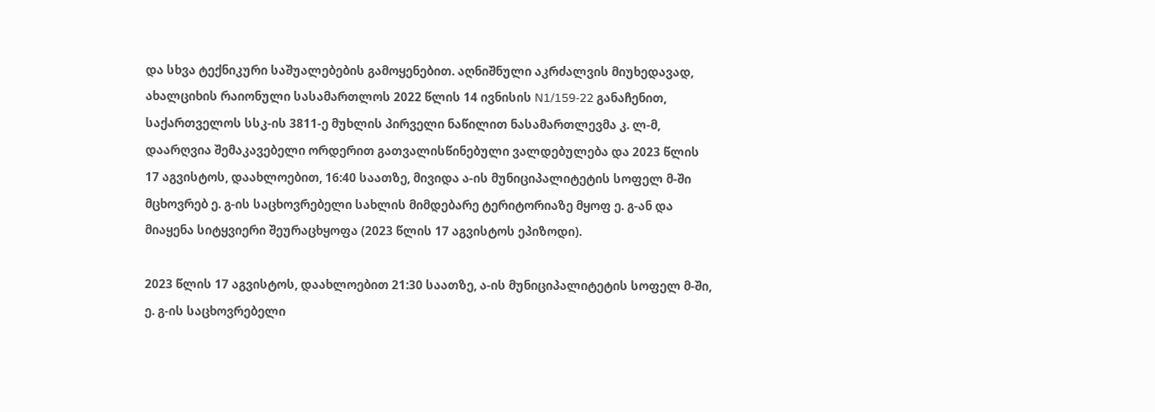და სხვა ტექნიკური საშუალებების გამოყენებით. აღნიშნული აკრძალვის მიუხედავად, ახალციხის რაიონული სასამართლოს 2022 წლის 14 ივნისის N1/159-22 განაჩენით, საქართველოს სსკ-ის 3811-ე მუხლის პირველი ნაწილით ნასამართლევმა კ. ლ-მ, დაარღვია შემაკავებელი ორდერით გათვალისწინებული ვალდებულება და 2023 წლის 17 აგვისტოს, დაახლოებით, 16:40 საათზე, მივიდა ა-ის მუნიციპალიტეტის სოფელ მ-ში მცხოვრებ ე. გ-ის საცხოვრებელი სახლის მიმდებარე ტერიტორიაზე მყოფ ე. გ-ან და მიაყენა სიტყვიერი შეურაცხყოფა (2023 წლის 17 აგვისტოს ეპიზოდი).

2023 წლის 17 აგვისტოს, დაახლოებით 21:30 საათზე, ა-ის მუნიციპალიტეტის სოფელ მ-ში, ე. გ-ის საცხოვრებელი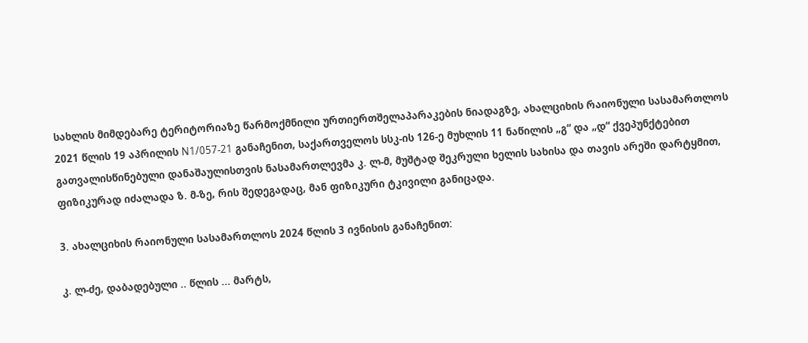სახლის მიმდებარე ტერიტორიაზე წარმოქმნილი ურთიერთშელაპარაკების ნიადაგზე, ახალციხის რაიონული სასამართლოს 2021 წლის 19 აპრილის N1/057-21 განაჩენით, საქართველოს სსკ-ის 126-ე მუხლის 11 ნაწილის „გ“ და „დ“ ქვეპუნქტებით გათვალისწინებული დანაშაულისთვის ნასამართლევმა კ. ლ-მ, მუშტად შეკრული ხელის სახისა და თავის არეში დარტყმით, ფიზიკურად იძალადა ზ. მ-ზე, რის შედეგადაც, მან ფიზიკური ტკივილი განიცადა.

3. ახალციხის რაიონული სასამართლოს 2024 წლის 3 ივნისის განაჩენით:

კ. ლ-ძე, დაბადებული .. წლის ... მარტს,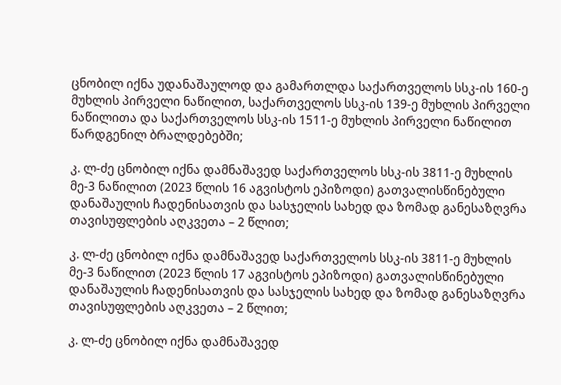ცნობილ იქნა უდანაშაულოდ და გამართლდა საქართველოს სსკ-ის 160-ე მუხლის პირველი ნაწილით, საქართველოს სსკ-ის 139-ე მუხლის პირველი ნაწილითა და საქართველოს სსკ-ის 1511-ე მუხლის პირველი ნაწილით წარდგენილ ბრალდებებში;

კ. ლ-ძე ცნობილ იქნა დამნაშავედ საქართველოს სსკ-ის 3811-ე მუხლის მე-3 ნაწილით (2023 წლის 16 აგვისტოს ეპიზოდი) გათვალისწინებული დანაშაულის ჩადენისათვის და სასჯელის სახედ და ზომად განესაზღვრა თავისუფლების აღკვეთა – 2 წლით;

კ. ლ-ძე ცნობილ იქნა დამნაშავედ საქართველოს სსკ-ის 3811-ე მუხლის მე-3 ნაწილით (2023 წლის 17 აგვისტოს ეპიზოდი) გათვალისწინებული დანაშაულის ჩადენისათვის და სასჯელის სახედ და ზომად განესაზღვრა თავისუფლების აღკვეთა – 2 წლით;

კ. ლ-ძე ცნობილ იქნა დამნაშავედ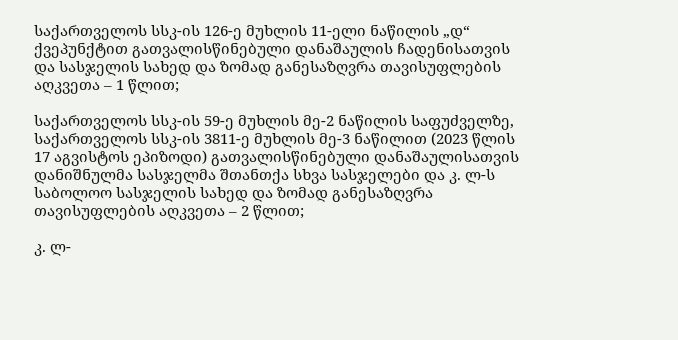საქართველოს სსკ-ის 126-ე მუხლის 11-ელი ნაწილის „დ“ ქვეპუნქტით გათვალისწინებული დანაშაულის ჩადენისათვის და სასჯელის სახედ და ზომად განესაზღვრა თავისუფლების აღკვეთა – 1 წლით;

საქართველოს სსკ-ის 59-ე მუხლის მე-2 ნაწილის საფუძველზე, საქართველოს სსკ-ის 3811-ე მუხლის მე-3 ნაწილით (2023 წლის 17 აგვისტოს ეპიზოდი) გათვალისწინებული დანაშაულისათვის დანიშნულმა სასჯელმა შთანთქა სხვა სასჯელები და კ. ლ-ს საბოლოო სასჯელის სახედ და ზომად განესაზღვრა თავისუფლების აღკვეთა – 2 წლით;

კ. ლ-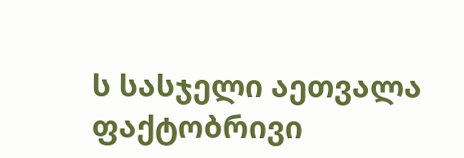ს სასჯელი აეთვალა ფაქტობრივი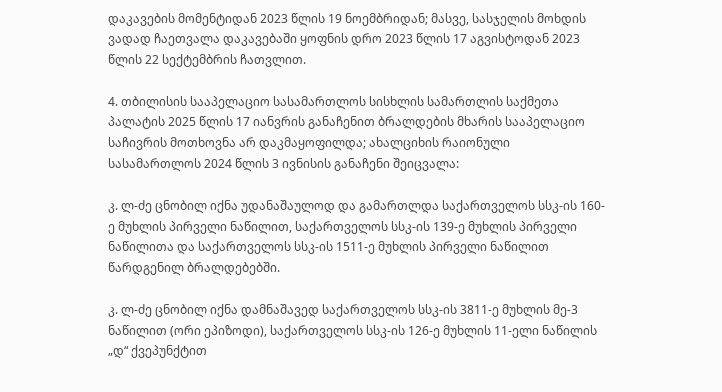დაკავების მომენტიდან 2023 წლის 19 ნოემბრიდან; მასვე, სასჯელის მოხდის ვადად ჩაეთვალა დაკავებაში ყოფნის დრო 2023 წლის 17 აგვისტოდან 2023 წლის 22 სექტემბრის ჩათვლით.

4. თბილისის სააპელაციო სასამართლოს სისხლის სამართლის საქმეთა პალატის 2025 წლის 17 იანვრის განაჩენით ბრალდების მხარის სააპელაციო საჩივრის მოთხოვნა არ დაკმაყოფილდა; ახალციხის რაიონული სასამართლოს 2024 წლის 3 ივნისის განაჩენი შეიცვალა:

კ. ლ-ძე ცნობილ იქნა უდანაშაულოდ და გამართლდა საქართველოს სსკ-ის 160-ე მუხლის პირველი ნაწილით, საქართველოს სსკ-ის 139-ე მუხლის პირველი ნაწილითა და საქართველოს სსკ-ის 1511-ე მუხლის პირველი ნაწილით წარდგენილ ბრალდებებში.

კ. ლ-ძე ცნობილ იქნა დამნაშავედ საქართველოს სსკ-ის 3811-ე მუხლის მე-3 ნაწილით (ორი ეპიზოდი), საქართველოს სსკ-ის 126-ე მუხლის 11-ელი ნაწილის „დ“ ქვეპუნქტით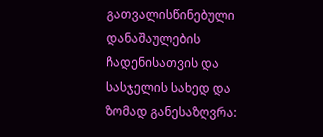გათვალისწინებული დანაშაულების ჩადენისათვის და სასჯელის სახედ და ზომად განესაზღვრა: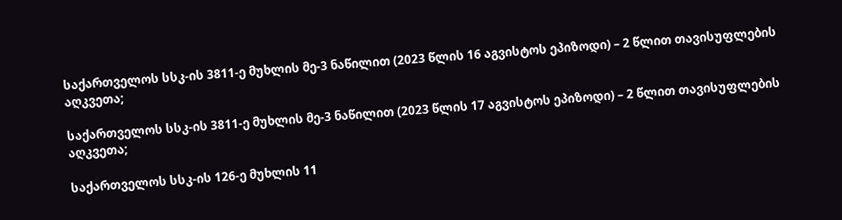საქართველოს სსკ-ის 3811-ე მუხლის მე-3 ნაწილით (2023 წლის 16 აგვისტოს ეპიზოდი) – 2 წლით თავისუფლების აღკვეთა;

საქართველოს სსკ-ის 3811-ე მუხლის მე-3 ნაწილით (2023 წლის 17 აგვისტოს ეპიზოდი) – 2 წლით თავისუფლების აღკვეთა;

საქართველოს სსკ-ის 126-ე მუხლის 11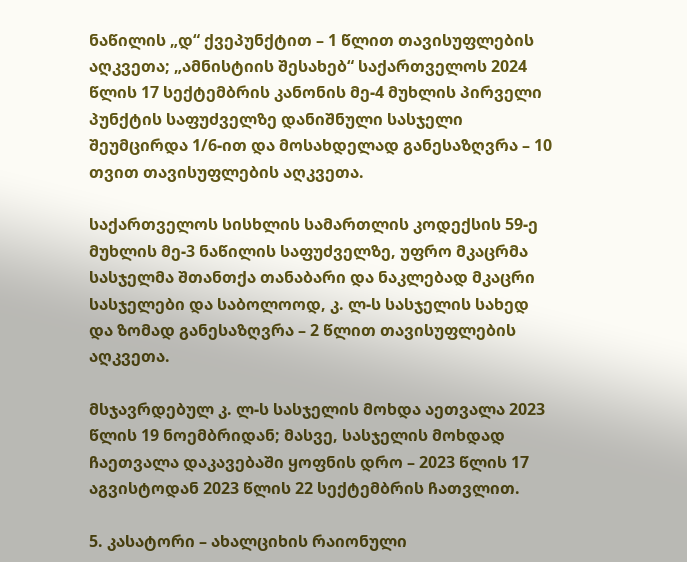ნაწილის „დ“ ქვეპუნქტით – 1 წლით თავისუფლების აღკვეთა; „ამნისტიის შესახებ“ საქართველოს 2024 წლის 17 სექტემბრის კანონის მე-4 მუხლის პირველი პუნქტის საფუძველზე დანიშნული სასჯელი შეუმცირდა 1/6-ით და მოსახდელად განესაზღვრა – 10 თვით თავისუფლების აღკვეთა.

საქართველოს სისხლის სამართლის კოდექსის 59-ე მუხლის მე-3 ნაწილის საფუძველზე, უფრო მკაცრმა სასჯელმა შთანთქა თანაბარი და ნაკლებად მკაცრი სასჯელები და საბოლოოდ, კ. ლ-ს სასჯელის სახედ და ზომად განესაზღვრა – 2 წლით თავისუფლების აღკვეთა.

მსჯავრდებულ კ. ლ-ს სასჯელის მოხდა აეთვალა 2023 წლის 19 ნოემბრიდან; მასვე, სასჯელის მოხდად ჩაეთვალა დაკავებაში ყოფნის დრო – 2023 წლის 17 აგვისტოდან 2023 წლის 22 სექტემბრის ჩათვლით.

5. კასატორი – ახალციხის რაიონული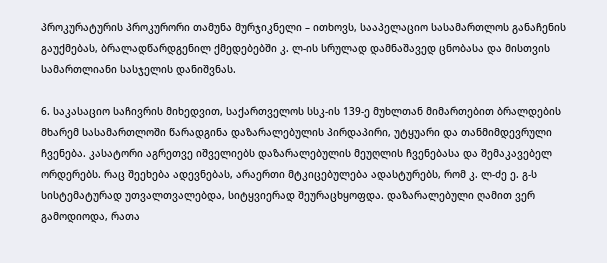პროკურატურის პროკურორი თამუნა მურჯიკნელი – ითხოვს, სააპელაციო სასამართლოს განაჩენის გაუქმებას, ბრალადწარდგენილ ქმედებებში კ. ლ-ის სრულად დამნაშავედ ცნობასა და მისთვის სამართლიანი სასჯელის დანიშვნას.

6. საკასაციო საჩივრის მიხედვით, საქართველოს სსკ-ის 139-ე მუხლთან მიმართებით ბრალდების მხარემ სასამართლოში წარადგინა დაზარალებულის პირდაპირი, უტყუარი და თანმიმდევრული ჩვენება. კასატორი აგრეთვე იშველიებს დაზარალებულის მეუღლის ჩვენებასა და შემაკავებელ ორდერებს. რაც შეეხება ადევნებას, არაერთი მტკიცებულება ადასტურებს, რომ კ. ლ-ძე ე. გ-ს სისტემატურად უთვალთვალებდა, სიტყვიერად შეურაცხყოფდა. დაზარალებული ღამით ვერ გამოდიოდა, რათა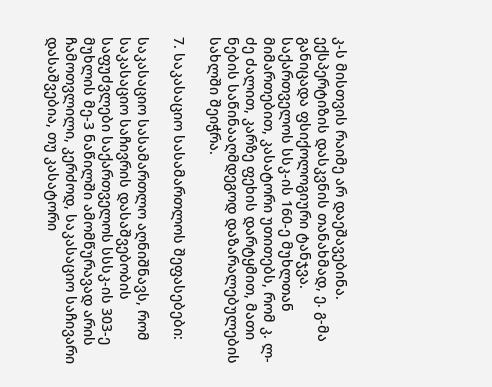კ-ს მისთვის რაიმე არ დაეშავებინა. ექსპერტიზის დასკვნის თანახმად, ე. გ-მა განიცადა ფსიქოლოგიური ტანჯვა. საქართველოს სსკ-ის 160-ე მუხლთან მიმართებით, კასატორი უთითებს, რომ კ. ლ-ძე ძალით, კარზე ფეხის დარტყმით, მათი ნების საწინააღმდეგოდ დაზარალებულების სახლში შეიჭრა.

7. საკასაციო სასამართლოს შეფასებები:

საკასაციო სასამართლო აღნიშნავს, რომ საკასაციო საჩივრის დასაშვებობის საფუძვლები საქართველოს სსსკ-ის 303-ე მუხლის მე-3 ნაწილში ამომწურავად არის ჩამოთვლილი, კერძოდ, საკასაციო საჩივარი დასაშვებია, თუ კასატორი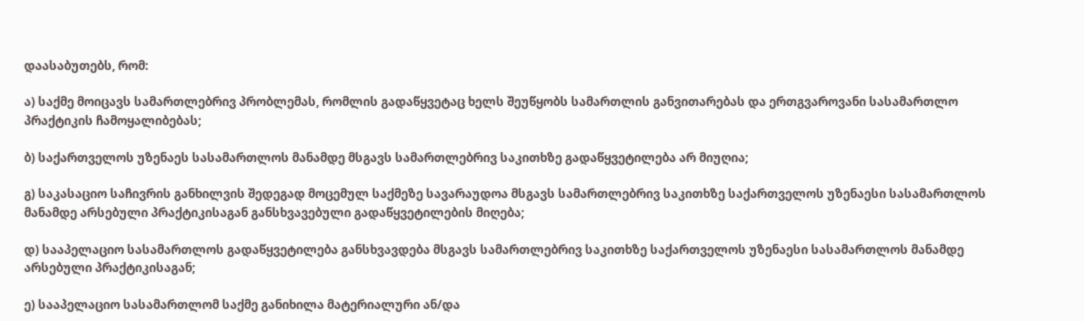დაასაბუთებს, რომ:

ა) საქმე მოიცავს სამართლებრივ პრობლემას, რომლის გადაწყვეტაც ხელს შეუწყობს სამართლის განვითარებას და ერთგვაროვანი სასამართლო პრაქტიკის ჩამოყალიბებას;

ბ) საქართველოს უზენაეს სასამართლოს მანამდე მსგავს სამართლებრივ საკითხზე გადაწყვეტილება არ მიუღია;

გ) საკასაციო საჩივრის განხილვის შედეგად მოცემულ საქმეზე სავარაუდოა მსგავს სამართლებრივ საკითხზე საქართველოს უზენაესი სასამართლოს მანამდე არსებული პრაქტიკისაგან განსხვავებული გადაწყვეტილების მიღება;

დ) სააპელაციო სასამართლოს გადაწყვეტილება განსხვავდება მსგავს სამართლებრივ საკითხზე საქართველოს უზენაესი სასამართლოს მანამდე არსებული პრაქტიკისაგან;

ე) სააპელაციო სასამართლომ საქმე განიხილა მატერიალური ან/და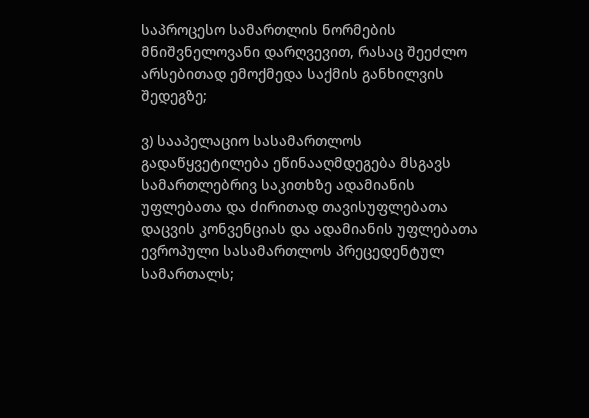საპროცესო სამართლის ნორმების მნიშვნელოვანი დარღვევით, რასაც შეეძლო არსებითად ემოქმედა საქმის განხილვის შედეგზე;

ვ) სააპელაციო სასამართლოს გადაწყვეტილება ეწინააღმდეგება მსგავს სამართლებრივ საკითხზე ადამიანის უფლებათა და ძირითად თავისუფლებათა დაცვის კონვენციას და ადამიანის უფლებათა ევროპული სასამართლოს პრეცედენტულ სამართალს;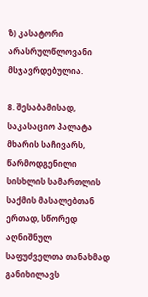ზ) კასატორი არასრულწლოვანი მსჯავრდებულია.

8. შესაბამისად, საკასაციო პალატა მხარის საჩივარს, წარმოდგენილი სისხლის სამართლის საქმის მასალებთან ერთად, სწორედ აღნიშნულ საფუძველთა თანახმად განიხილავს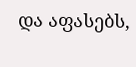და აფასებს,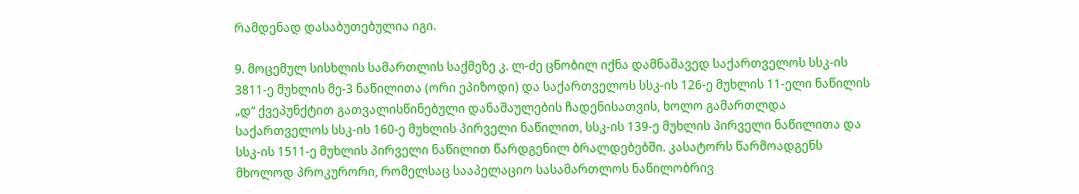რამდენად დასაბუთებულია იგი.

9. მოცემულ სისხლის სამართლის საქმეზე კ. ლ-ძე ცნობილ იქნა დამნაშავედ საქართველოს სსკ-ის 3811-ე მუხლის მე-3 ნაწილითა (ორი ეპიზოდი) და საქართველოს სსკ-ის 126-ე მუხლის 11-ელი ნაწილის „დ“ ქვეპუნქტით გათვალისწინებული დანაშაულების ჩადენისათვის, ხოლო გამართლდა საქართველოს სსკ-ის 160-ე მუხლის პირველი ნაწილით, სსკ-ის 139-ე მუხლის პირველი ნაწილითა და სსკ-ის 1511-ე მუხლის პირველი ნაწილით წარდგენილ ბრალდებებში. კასატორს წარმოადგენს მხოლოდ პროკურორი, რომელსაც სააპელაციო სასამართლოს ნაწილობრივ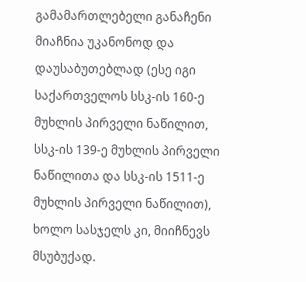გამამართლებელი განაჩენი მიაჩნია უკანონოდ და დაუსაბუთებლად (ესე იგი საქართველოს სსკ-ის 160-ე მუხლის პირველი ნაწილით, სსკ-ის 139-ე მუხლის პირველი ნაწილითა და სსკ-ის 1511-ე მუხლის პირველი ნაწილით), ხოლო სასჯელს კი, მიიჩნევს მსუბუქად.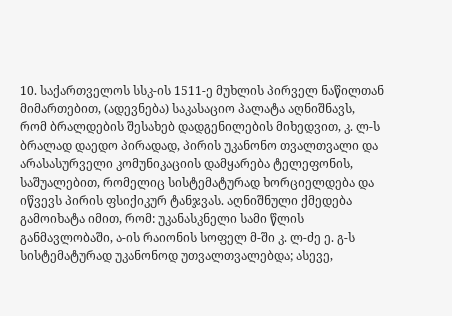10. საქართველოს სსკ-ის 1511-ე მუხლის პირველ ნაწილთან მიმართებით, (ადევნება) საკასაციო პალატა აღნიშნავს, რომ ბრალდების შესახებ დადგენილების მიხედვით, კ. ლ-ს ბრალად დაედო პირადად, პირის უკანონო თვალთვალი და არასასურველი კომუნიკაციის დამყარება ტელეფონის, საშუალებით, რომელიც სისტემატურად ხორციელდება და იწვევს პირის ფსიქიკურ ტანჯვას. აღნიშნული ქმედება გამოიხატა იმით, რომ: უკანასკნელი სამი წლის განმავლობაში, ა-ის რაიონის სოფელ მ-ში კ. ლ-ძე ე. გ-ს სისტემატურად უკანონოდ უთვალთვალებდა; ასევე,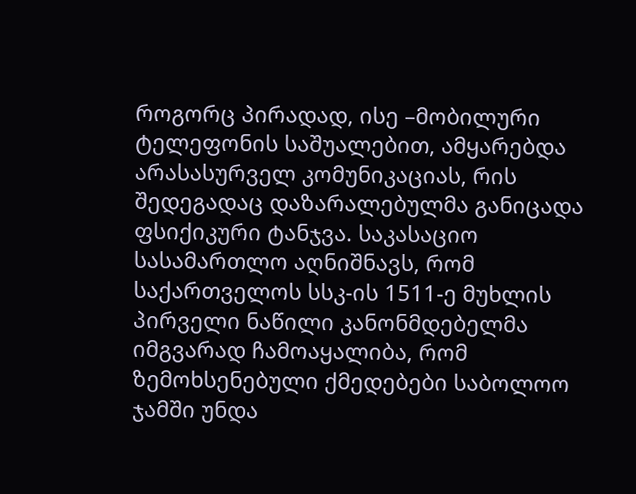როგორც პირადად, ისე –მობილური ტელეფონის საშუალებით, ამყარებდა არასასურველ კომუნიკაციას, რის შედეგადაც დაზარალებულმა განიცადა ფსიქიკური ტანჯვა. საკასაციო სასამართლო აღნიშნავს, რომ საქართველოს სსკ-ის 1511-ე მუხლის პირველი ნაწილი კანონმდებელმა იმგვარად ჩამოაყალიბა, რომ ზემოხსენებული ქმედებები საბოლოო ჯამში უნდა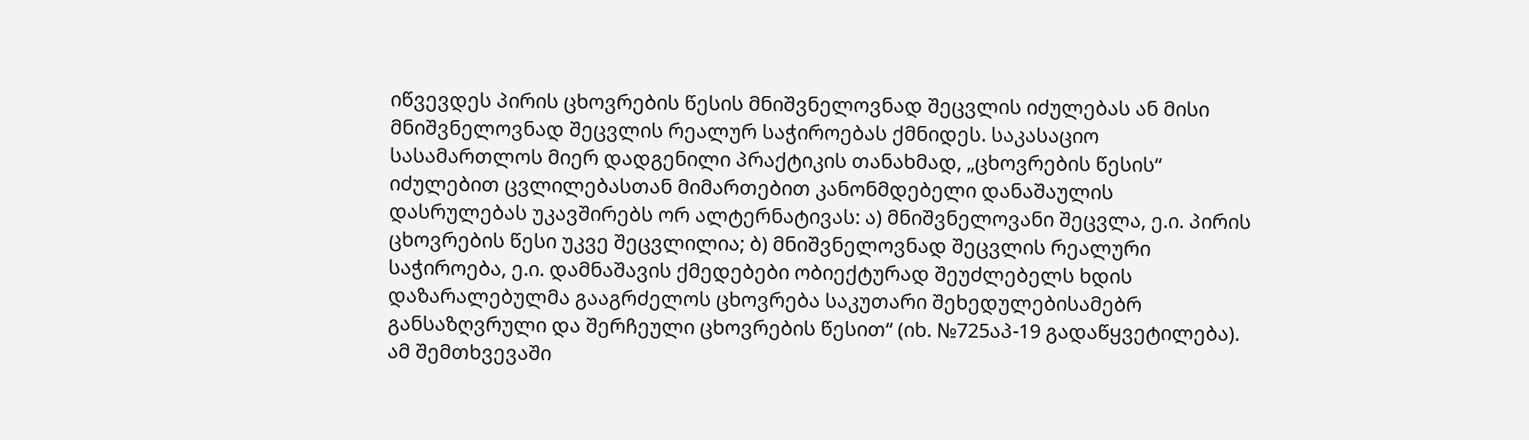იწვევდეს პირის ცხოვრების წესის მნიშვნელოვნად შეცვლის იძულებას ან მისი მნიშვნელოვნად შეცვლის რეალურ საჭიროებას ქმნიდეს. საკასაციო სასამართლოს მიერ დადგენილი პრაქტიკის თანახმად, „ცხოვრების წესის“ იძულებით ცვლილებასთან მიმართებით კანონმდებელი დანაშაულის დასრულებას უკავშირებს ორ ალტერნატივას: ა) მნიშვნელოვანი შეცვლა, ე.ი. პირის ცხოვრების წესი უკვე შეცვლილია; ბ) მნიშვნელოვნად შეცვლის რეალური საჭიროება, ე.ი. დამნაშავის ქმედებები ობიექტურად შეუძლებელს ხდის დაზარალებულმა გააგრძელოს ცხოვრება საკუთარი შეხედულებისამებრ განსაზღვრული და შერჩეული ცხოვრების წესით“ (იხ. №725აპ-19 გადაწყვეტილება). ამ შემთხვევაში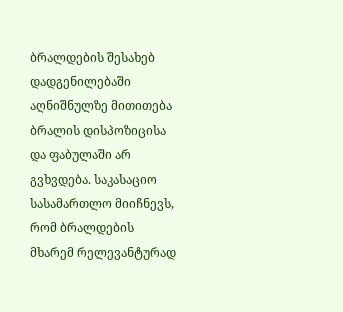ბრალდების შესახებ დადგენილებაში აღნიშნულზე მითითება ბრალის დისპოზიცისა და ფაბულაში არ გვხვდება. საკასაციო სასამართლო მიიჩნევს, რომ ბრალდების მხარემ რელევანტურად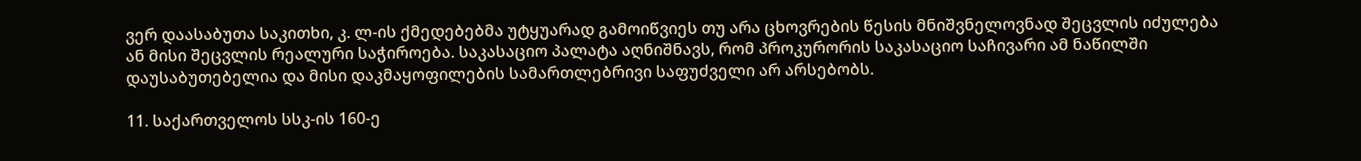ვერ დაასაბუთა საკითხი, კ. ლ-ის ქმედებებმა უტყუარად გამოიწვიეს თუ არა ცხოვრების წესის მნიშვნელოვნად შეცვლის იძულება ან მისი შეცვლის რეალური საჭიროება. საკასაციო პალატა აღნიშნავს, რომ პროკურორის საკასაციო საჩივარი ამ ნაწილში დაუსაბუთებელია და მისი დაკმაყოფილების სამართლებრივი საფუძველი არ არსებობს.

11. საქართველოს სსკ-ის 160-ე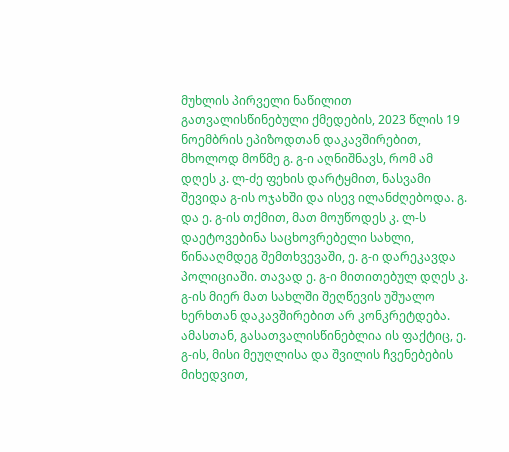მუხლის პირველი ნაწილით გათვალისწინებული ქმედების, 2023 წლის 19 ნოემბრის ეპიზოდთან დაკავშირებით, მხოლოდ მოწმე გ. გ-ი აღნიშნავს, რომ ამ დღეს კ. ლ-ძე ფეხის დარტყმით, ნასვამი შევიდა გ-ის ოჯახში და ისევ ილანძღებოდა. გ. და ე. გ-ის თქმით, მათ მოუწოდეს კ. ლ-ს დაეტოვებინა საცხოვრებელი სახლი, წინააღმდეგ შემთხვევაში, ე. გ-ი დარეკავდა პოლიციაში. თავად ე. გ-ი მითითებულ დღეს კ. გ-ის მიერ მათ სახლში შეღწევის უშუალო ხერხთან დაკავშირებით არ კონკრეტდება. ამასთან, გასათვალისწინებლია ის ფაქტიც, ე. გ-ის, მისი მეუღლისა და შვილის ჩვენებების მიხედვით,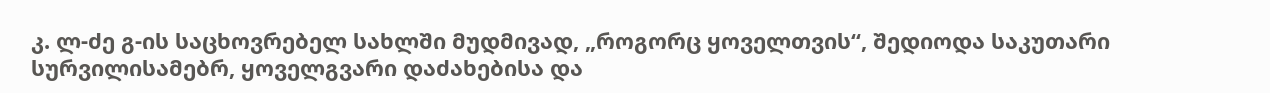კ. ლ-ძე გ-ის საცხოვრებელ სახლში მუდმივად, „როგორც ყოველთვის“, შედიოდა საკუთარი სურვილისამებრ, ყოველგვარი დაძახებისა და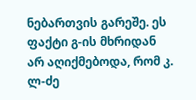ნებართვის გარეშე. ეს ფაქტი გ-ის მხრიდან არ აღიქმებოდა, რომ კ. ლ-ძე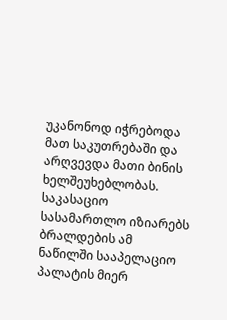უკანონოდ იჭრებოდა მათ საკუთრებაში და არღვევდა მათი ბინის ხელშეუხებლობას. საკასაციო სასამართლო იზიარებს ბრალდების ამ ნაწილში სააპელაციო პალატის მიერ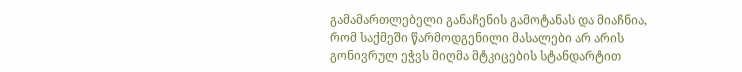გამამართლებელი განაჩენის გამოტანას და მიაჩნია, რომ საქმეში წარმოდგენილი მასალები არ არის გონივრულ ეჭვს მიღმა მტკიცების სტანდარტით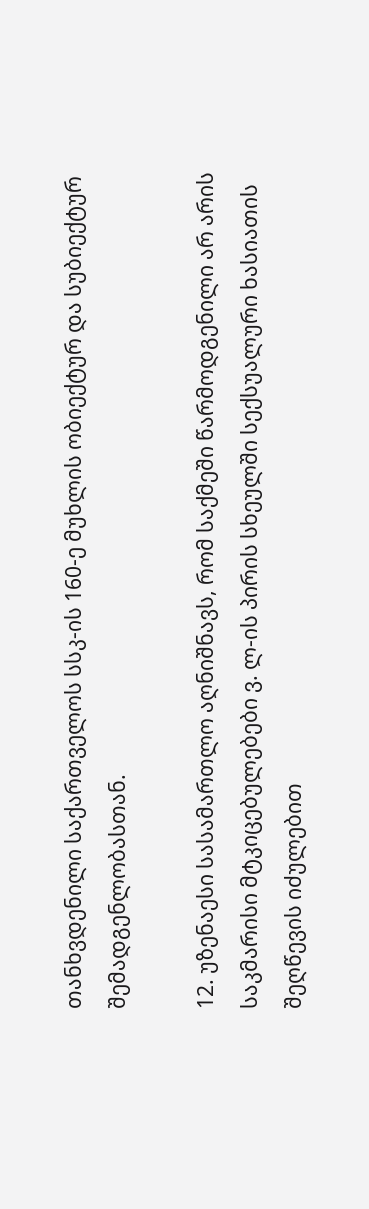თანხვდენილი საქართველოს სსკ-ის 160-ე მუხლის ობიექტურ და სუბიექტურ შემადგენლობასთან.

12. უზენაესი სასამართლო აღნიშნავს, რომ საქმეში წარმოდგენილი არ არის საკმარისი მტკიცებულებები ვ. ლ-ის პირის სხეულში სექსუალური ხასიათის შეღწევის იძულებით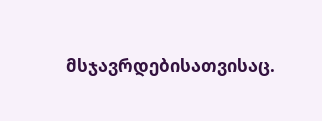მსჯავრდებისათვისაც.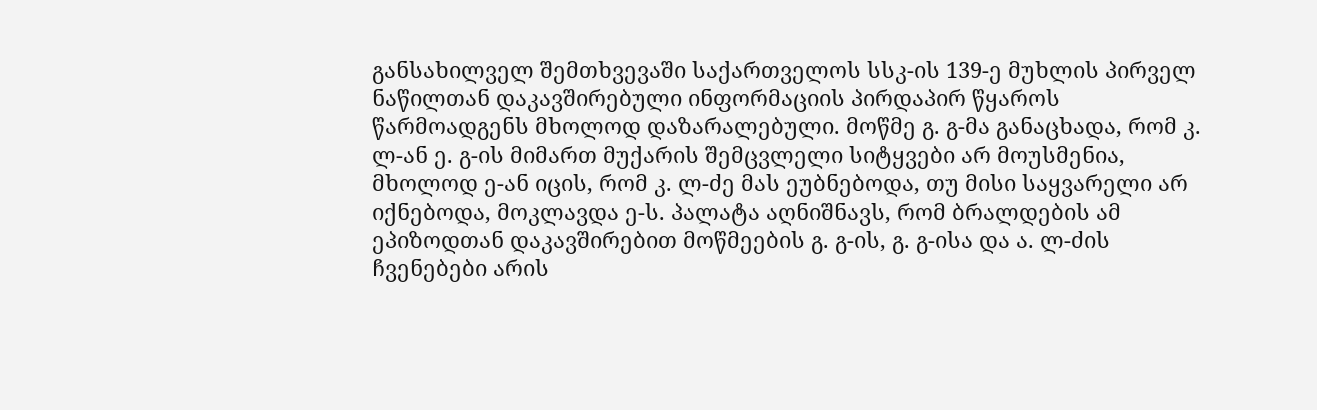განსახილველ შემთხვევაში საქართველოს სსკ-ის 139-ე მუხლის პირველ ნაწილთან დაკავშირებული ინფორმაციის პირდაპირ წყაროს წარმოადგენს მხოლოდ დაზარალებული. მოწმე გ. გ-მა განაცხადა, რომ კ. ლ-ან ე. გ-ის მიმართ მუქარის შემცვლელი სიტყვები არ მოუსმენია, მხოლოდ ე-ან იცის, რომ კ. ლ-ძე მას ეუბნებოდა, თუ მისი საყვარელი არ იქნებოდა, მოკლავდა ე-ს. პალატა აღნიშნავს, რომ ბრალდების ამ ეპიზოდთან დაკავშირებით მოწმეების გ. გ-ის, გ. გ-ისა და ა. ლ-ძის ჩვენებები არის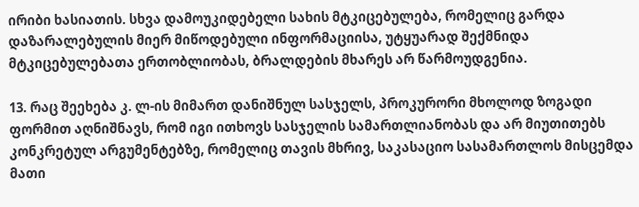ირიბი ხასიათის. სხვა დამოუკიდებელი სახის მტკიცებულება, რომელიც გარდა დაზარალებულის მიერ მიწოდებული ინფორმაციისა, უტყუარად შექმნიდა მტკიცებულებათა ერთობლიობას, ბრალდების მხარეს არ წარმოუდგენია.

13. რაც შეეხება კ. ლ-ის მიმართ დანიშნულ სასჯელს, პროკურორი მხოლოდ ზოგადი ფორმით აღნიშნავს, რომ იგი ითხოვს სასჯელის სამართლიანობას და არ მიუთითებს კონკრეტულ არგუმენტებზე, რომელიც თავის მხრივ, საკასაციო სასამართლოს მისცემდა მათი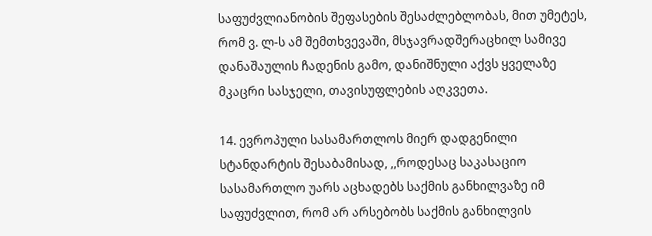საფუძვლიანობის შეფასების შესაძლებლობას, მით უმეტეს, რომ ვ. ლ-ს ამ შემთხვევაში, მსჯავრადშერაცხილ სამივე დანაშაულის ჩადენის გამო, დანიშნული აქვს ყველაზე მკაცრი სასჯელი, თავისუფლების აღკვეთა.

14. ევროპული სასამართლოს მიერ დადგენილი სტანდარტის შესაბამისად, ,,როდესაც საკასაციო სასამართლო უარს აცხადებს საქმის განხილვაზე იმ საფუძვლით, რომ არ არსებობს საქმის განხილვის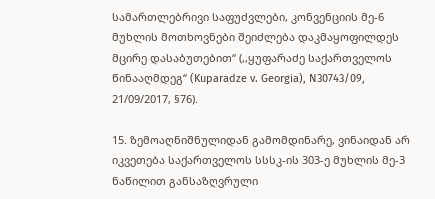სამართლებრივი საფუძვლები, კონვენციის მე-6 მუხლის მოთხოვნები შეიძლება დაკმაყოფილდეს მცირე დასაბუთებით“ (,,ყუფარაძე საქართველოს წინააღმდეგ“ (Kuparadze v. Georgia), N30743/09, 21/09/2017, §76).

15. ზემოაღნიშნულიდან გამომდინარე, ვინაიდან არ იკვეთება საქართველოს სსსკ-ის 303-ე მუხლის მე-3 ნაწილით განსაზღვრული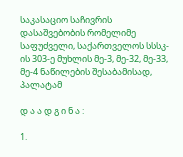საკასაციო საჩივრის დასაშვებობის რომელიმე საფუძველი, საქართველოს სსსკ-ის 303-ე მუხლის მე-3, მე-32, მე-33, მე-4 ნაწილების შესაბამისად, პალატამ

დ ა ა დ გ ი ნ ა :

1.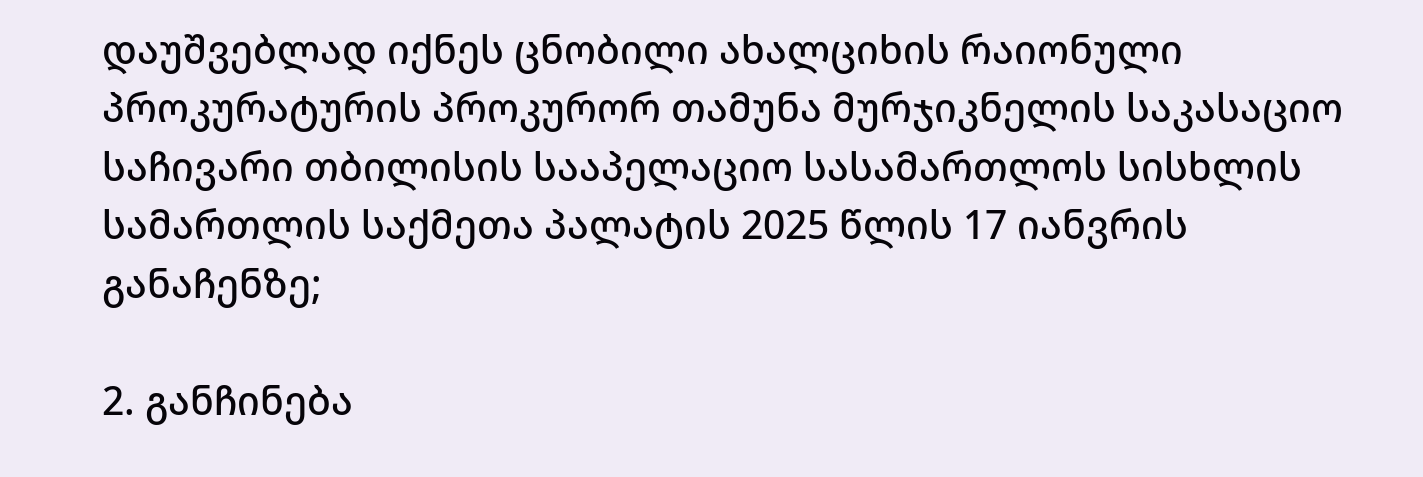დაუშვებლად იქნეს ცნობილი ახალციხის რაიონული პროკურატურის პროკურორ თამუნა მურჯიკნელის საკასაციო საჩივარი თბილისის სააპელაციო სასამართლოს სისხლის სამართლის საქმეთა პალატის 2025 წლის 17 იანვრის განაჩენზე;

2. განჩინება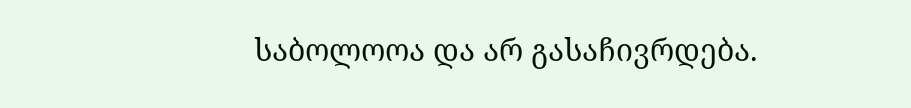საბოლოოა და არ გასაჩივრდება.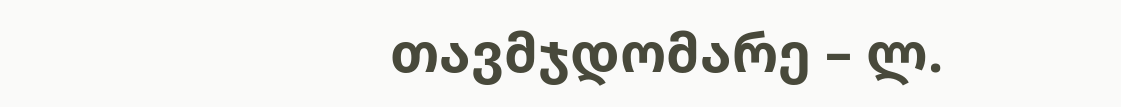თავმჯდომარე – ლ.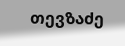თევზაძე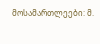მოსამართლეები: მ.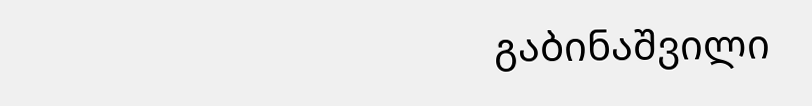გაბინაშვილი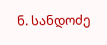ნ. სანდოძე